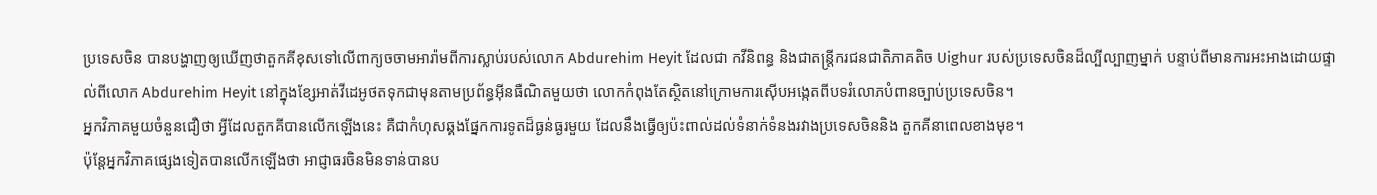ប្រទេសចិន បានបង្ហាញឲ្យឃើញថាតួកគីខុសទៅលើពាក្យចចាមអារ៉ាមពីការស្លាប់របស់លោក Abdurehim Heyit ដែលជា កវីនិពន្ធ និងជាតន្ត្រីករជនជាតិភាគតិច Uighur របស់ប្រទេសចិនដ៏ល្បីល្បាញម្នាក់ បន្ទាប់ពីមានការអះអាងដោយផ្ទាល់ពីលោក Abdurehim Heyit នៅក្នុងខ្សែអាត់វីដេអូថតទុកជាមុនតាមប្រព័ន្ធអ៊ីនធឺណិតមួយថា លោកកំពុងតែស្ថិតនៅក្រោមការស៊ើបអង្កេតពីបទរំលោភបំពានច្បាប់ប្រទេសចិន។
អ្នកវិភាគមួយចំនួនជឿថា អ្វីដែលតួកគីបានលើកឡើងនេះ គឺជាកំហុសឆ្គងផ្នែកការទូតដ៏ធ្ងន់ធ្ងរមួយ ដែលនឹងធ្វើឲ្យប៉ះពាល់ដល់ទំនាក់ទំនងរវាងប្រទេសចិននិង តួកគីនាពេលខាងមុខ។
ប៉ុន្តែអ្នកវិភាគផ្សេងទៀតបានលើកឡើងថា អាជ្ញាធរចិនមិនទាន់បានប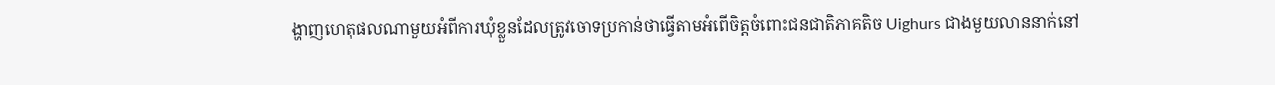ង្ហាញហេតុផលណាមួយអំពីការឃុំខ្លួនដែលត្រូវចោទប្រកាន់ថាធ្វើតាមអំពើចិត្តចំពោះជនជាតិភាគតិច Uighurs ជាងមួយលាននាក់នៅ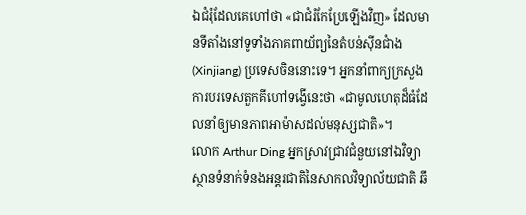ឯជំរុំដែលគេហៅថា «ជាជំរំកែប្រែឡើងវិញ» ដែលមានទីតាំងនៅទូទាំងភាគពាយ័ព្យនៃតំបន់ស៊ីនជាំង (Xinjiang) ប្រទេសចិននោះទេ។ អ្នកនាំពាក្យក្រសួងការបរទេសតួកគីហៅទង្វើនេះថា «ជាមូលហេតុដ៏ធំដែលនាំឲ្យមានភាពអាម៉ាសដល់មនុស្សជាតិ»។
លោក Arthur Ding អ្នកស្រាវជ្រាវជំនួយនៅឯវិទ្យាស្ថានទំនាក់ទំនងអន្តរជាតិនៃសាកលវិទ្យាល័យជាតិ ឆឹ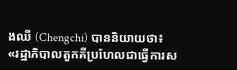ងឈី (Chengchi) បាននិយាយថា៖
«រដ្ឋាភិបាលតួកគីប្រហែលជាធ្វើការស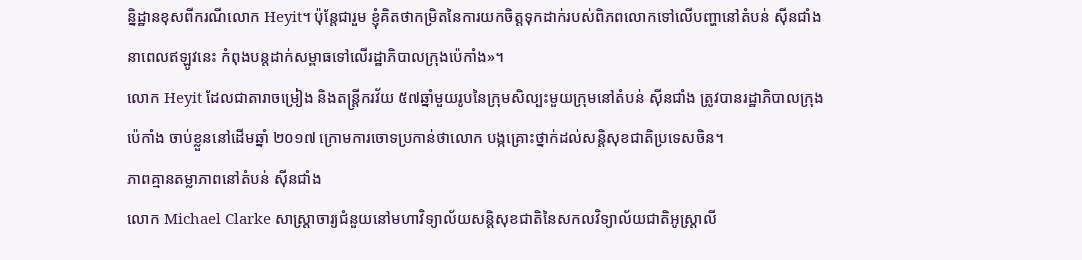ន្និដ្ឋានខុសពីករណីលោក Heyit។ ប៉ុន្តែជារួម ខ្ញុំគិតថាកម្រិតនៃការយកចិត្តទុកដាក់របស់ពិភពលោកទៅលើបញ្ហានៅតំបន់ ស៊ីនជាំង នាពេលឥឡូវនេះ កំពុងបន្តដាក់សម្ពាធទៅលើរដ្ឋាភិបាលក្រុងប៉េកាំង»។
លោក Heyit ដែលជាតារាចម្រៀង និងតន្ត្រីករវ័យ ៥៧ឆ្នាំមួយរូបនៃក្រុមសិល្បះមួយក្រុមនៅតំបន់ ស៊ីនជាំង ត្រូវបានរដ្ឋាភិបាលក្រុងប៉េកាំង ចាប់ខ្លួននៅដើមឆ្នាំ ២០១៧ ក្រោមការចោទប្រកាន់ថាលោក បង្កគ្រោះថ្នាក់ដល់សន្តិសុខជាតិប្រទេសចិន។
ភាពគ្មានតម្លាភាពនៅតំបន់ ស៊ីនជាំង
លោក Michael Clarke សាស្ត្រាចារ្យជំនួយនៅមហាវិទ្យាល័យសន្តិសុខជាតិនៃសកលវិទ្យាល័យជាតិអូស្ត្រាលី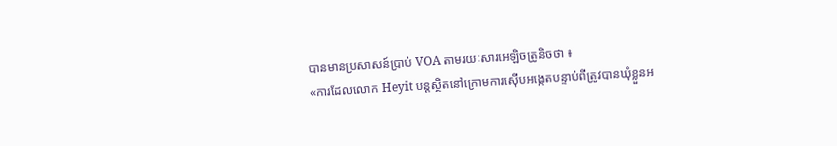បានមានប្រសាសន៍ប្រាប់ VOA តាមរយៈសារអេឡិចត្រូនិចថា ៖
«ការដែលលោក Heyit បន្តស្ថិតនៅក្រោមការស៊ើបអង្កេតបន្ទាប់ពីត្រូវបានឃុំខ្លួនអ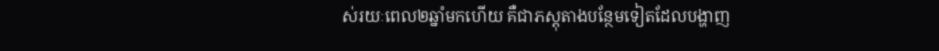ស់រយៈពេល២ឆ្នាំមកហើយ គឺជាភស្តុតាងបន្ថែមទៀតដែលបង្ហាញ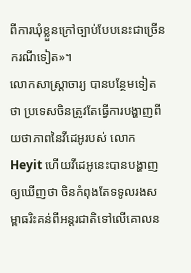ពីការឃុំខ្លួនក្រៅច្បាប់បែបនេះជាច្រើនករណីទៀត»។
លោកសាស្ត្រាចារ្យ បានបន្ថែមទៀតថា ប្រទេសចិនត្រូវតែធ្វើការបង្ហាញពីយថាភាពនៃវីដេអូរបស់ លោក Heyit ហើយវីដេអូនេះបានបង្ហាញឲ្យឃើញថា ចិនកំពុងតែទទូលរងសម្ពាធរិះគន់ពីអន្តរជាតិទៅលើគោលន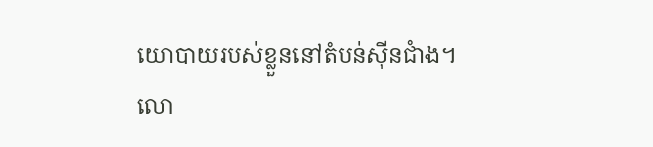យោបាយរបស់ខ្លួននៅតំបន់ស៊ីនជាំង។
លោ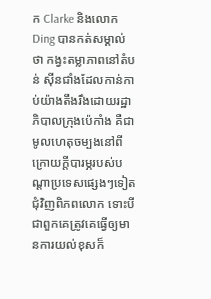ក Clarke និងលោក Ding បានកត់សម្គាល់ថា កង្វះតម្លាភាពនៅតំបន់ ស៊ីនជាំងដែលកាន់កាប់យ៉ាងតឹងរឹងដោយរដ្ឋាភិបាលក្រុងប៉េកាំង គឺជាមូលហេតុចម្បងនៅពីក្រោយក្តីបារម្ភរបស់បណ្តាប្រទេសផ្សេងៗទៀតជុំវិញពិភពលោក ទោះបីជាពួកគេត្រូវគេធ្វើឲ្យមានការយល់ខុសក៏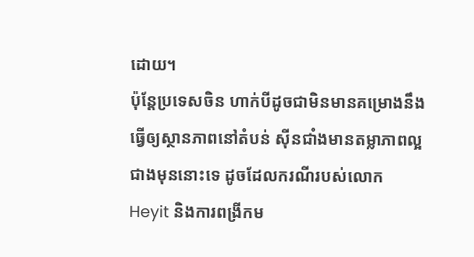ដោយ។
ប៉ុន្តែប្រទេសចិន ហាក់បីដូចជាមិនមានគម្រោងនឹងធ្វើឲ្យស្ថានភាពនៅតំបន់ ស៊ីនជាំងមានតម្លាភាពល្អជាងមុននោះទេ ដូចដែលករណីរបស់លោក Heyit និងការពង្រីកម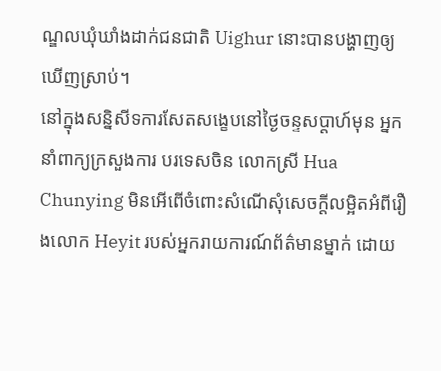ណ្ឌលឃុំឃាំងដាក់ជនជាតិ Uighur នោះបានបង្ហាញឲ្យឃើញស្រាប់។
នៅក្នុងសន្និសីទការសែតសង្ខេបនៅថ្ងៃចន្ទសប្តាហ៍មុន អ្នកនាំពាក្យក្រសួងការ បរទេសចិន លោកស្រី Hua Chunying មិនអើពើចំពោះសំណើសុំសេចក្តីលម្អិតអំពីរឿងលោក Heyit របស់អ្នករាយការណ៍ព័ត៌មានម្នាក់ ដោយ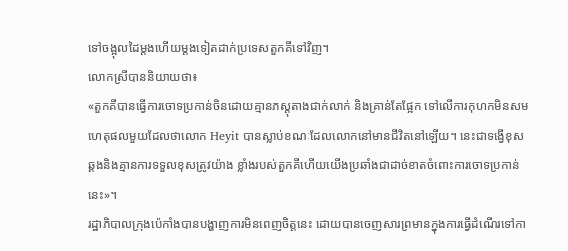ទៅចង្អុលដៃម្តងហើយម្តងទៀតដាក់ប្រទេសតួកគីទៅវិញ។
លោកស្រីបាននិយាយថា៖
«តួកគីបានធ្វើការចោទប្រកាន់ចិនដោយគ្មានភស្តុតាងជាក់លាក់ និងគ្រាន់តែផ្អែក ទៅលើការកុហកមិនសមហេតុផលមួយដែលថាលោក Heyit បានស្លាប់ខណៈដែលលោកនៅមានជីវិតនៅឡើយ។ នេះជាទង្វើខុសឆ្គងនិងគ្មានការទទួលខុសត្រូវយ៉ាង ខ្លាំងរបស់តួកគីហើយយើងប្រឆាំងជាដាច់ខាតចំពោះការចោទប្រកាន់នេះ»។
រដ្ឋាភិបាលក្រុងប៉េកាំងបានបង្ហាញការមិនពេញចិត្តនេះ ដោយបានចេញសារព្រមានក្នុងការធ្វើដំណើរទៅកា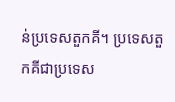ន់ប្រទេសតួកគី។ ប្រទេសតួកគីជាប្រទេស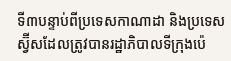ទី៣បន្ទាប់ពីប្រទេសកាណាដា និងប្រទេសស្វ៊ីសដែលត្រូវបានរដ្ឋាភិបាលទីក្រុងប៉េ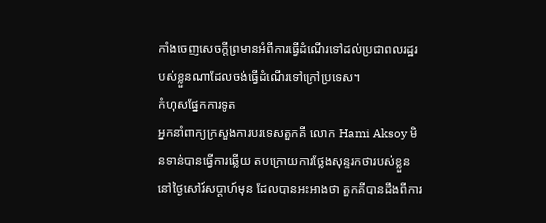កាំងចេញសេចក្តីព្រមានអំពីការធ្វើដំណើរទៅដល់ប្រជាពលរដ្ឋរបស់ខ្លួនណាដែលចង់ធ្វើដំណើរទៅក្រៅប្រទេស។
កំហុសផ្នែកការទូត
អ្នកនាំពាក្យក្រសួងការបរទេសតួកគី លោក Hami Aksoy មិនទាន់បានធ្វើការឆ្លើយ តបក្រោយការថ្លែងសុន្ទរកថារបស់ខ្លួននៅថ្ងៃសៅរ៍សប្តាហ៍មុន ដែលបានអះអាងថា តួកគីបានដឹងពីការ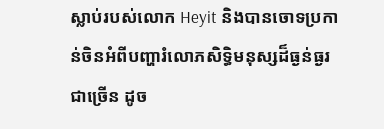ស្លាប់របស់លោក Heyit និងបានចោទប្រកាន់ចិនអំពីបញ្ហារំលោភសិទ្ធិមនុស្សដ៏ធ្ងន់ធ្ងរជាច្រើន ដូច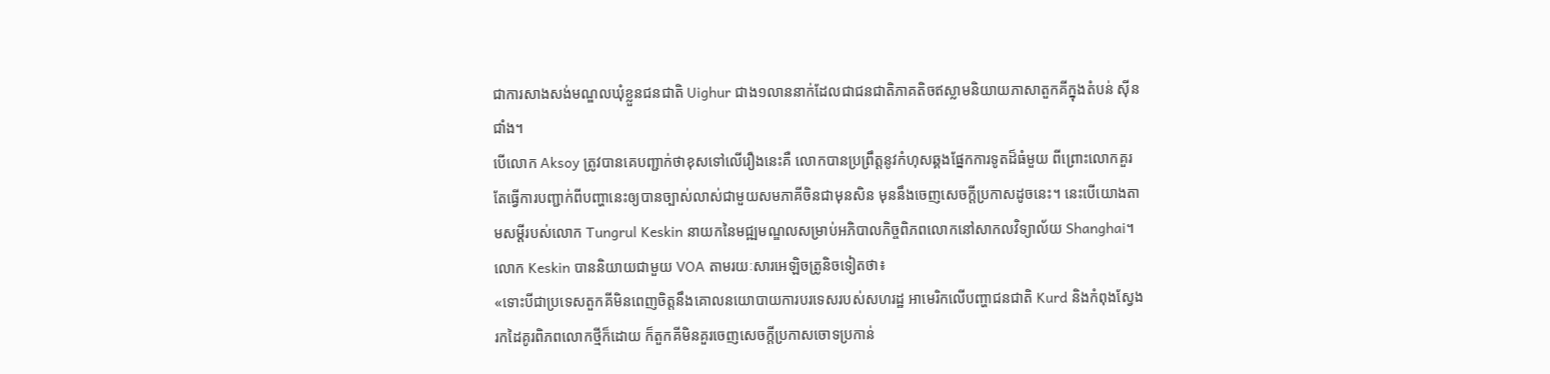ជាការសាងសង់មណ្ឌលឃុំខ្លួនជនជាតិ Uighur ជាង១លាននាក់ដែលជាជនជាតិភាគតិចឥស្លាមនិយាយភាសាតួកគីក្នុងតំបន់ ស៊ីនជាំង។
បើលោក Aksoy ត្រូវបានគេបញ្ជាក់ថាខុសទៅលើរឿងនេះគឺ លោកបានប្រព្រឹត្តនូវកំហុសឆ្គងផ្នែកការទូតដ៏ធំមួយ ពីព្រោះលោកគួរតែធ្វើការបញ្ជាក់ពីបញ្ហានេះឲ្យបានច្បាស់លាស់ជាមួយសមភាគីចិនជាមុនសិន មុននឹងចេញសេចក្តីប្រកាសដូចនេះ។ នេះបើយោងតាមសម្តីរបស់លោក Tungrul Keskin នាយកនៃមជ្ឍមណ្ឌលសម្រាប់អភិបាលកិច្ចពិភពលោកនៅសាកលវិទ្យាល័យ Shanghai។
លោក Keskin បាននិយាយជាមួយ VOA តាមរយៈសារអេឡិចត្រូនិចទៀតថា៖
«ទោះបីជាប្រទេសតួកគីមិនពេញចិត្តនឹងគោលនយោបាយការបរទេសរបស់សហរដ្ឋ អាមេរិកលើបញ្ហាជនជាតិ Kurd និងកំពុងស្វែងរកដៃគូរពិភពលោកថ្មីក៏ដោយ ក៏តួកគីមិនគួរចេញសេចក្តីប្រកាសចោទប្រកាន់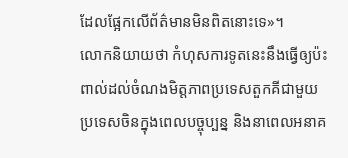ដែលផ្អែកលើព័ត៌មានមិនពិតនោះទេ»។
លោកនិយាយថា កំហុសការទូតនេះនឹងធ្វើឲ្យប៉ះពាល់ដល់ចំណងមិត្តភាពប្រទេសតួកគីជាមួយប្រទេសចិនក្នុងពេលបច្ចុប្បន្ន និងនាពេលអនាគ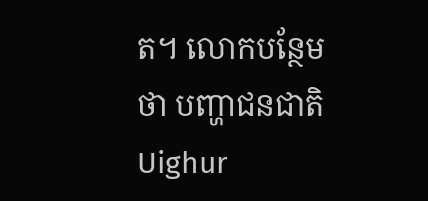ត។ លោកបន្ថែមថា បញ្ហាជនជាតិ Uighur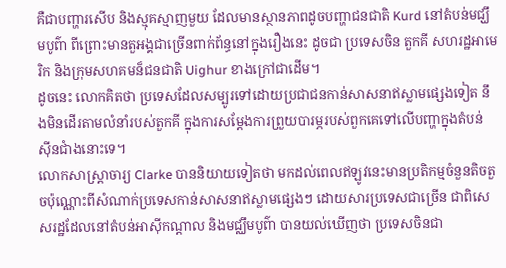គឺជាបញ្ហារសើប និងស្មុគស្មាញមួយ ដែលមានស្ថានភាពដូចបញ្ហាជនជាតិ Kurd នៅតំបន់មជ្ឃឹមបូព៌ា ពីព្រោះមានតួអង្គជាច្រើនពាក់ព័ន្ធនៅក្នុងរឿងនេះ ដូចជា ប្រទេសចិន តួកគី សហរដ្ឋអាមេរិក និងក្រុមសហគមន៏ជនជាតិ Uighur ខាងក្រៅជាដើម។
ដូចនេះ លោកគិតថា ប្រទេសដែលសម្បូរទៅដោយប្រជាជនកាន់សាសនាឥស្លាមផ្សេងទៀត នឹងមិនដើរតាមលំនាំរបស់តួកគី ក្នុងការសម្តែងការព្រួយបារម្ភរបស់ពួកគេទៅលើបញ្ហាក្នុងតំបន់ ស៊ីនជាំងនោះទេ។
លោកសាស្ត្រាចារ្យ Clarke បាននិយាយទៀតថា មកដល់ពេលឥឡូវនេះមានប្រតិកម្មចំនួនតិចតួចប៉ុណ្ណោះពីសំណាក់ប្រទេសកាន់សាសនាឥស្លាមផ្សេងៗ ដោយសារប្រទេសជាច្រើន ជាពិសេសរដ្ឋដែលនៅតំបន់អាស៊ីកណ្តាល និងមជ្ឈឹមបូព៌ា បានយល់ឃើញថា ប្រទេសចិនជា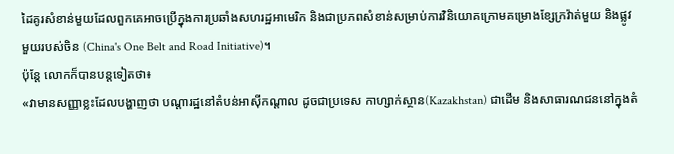ដៃគូរសំខាន់មួយដែលពួកគេអាចប្រើក្នុងការប្រឆាំងសហរដ្ឋអាមេរិក និងជាប្រភពសំខាន់សម្រាប់ការវិនិយោគក្រោមគម្រោងខ្សែក្រវ៉ាត់មួយ និងផ្លូវមួយរបស់ចិន (China's One Belt and Road Initiative)។
ប៉ុន្តែ លោកក៏បានបន្តទៀតថា៖
«វាមានសញ្ញាខ្លះដែលបង្ហាញថា បណ្តារដ្ឋនៅតំបន់អាស៊ីកណ្តាល ដូចជាប្រទេស កាហ្សាក់ស្ថាន(Kazakhstan) ជាដើម និងសាធារណជននៅក្នុងតំ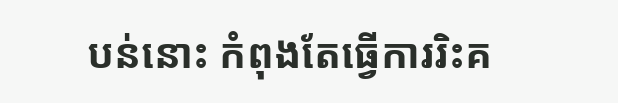បន់នោះ កំពុងតែធ្វើការរិះគ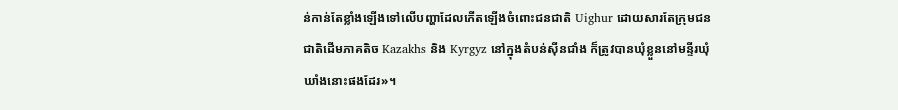ន់កាន់តែខ្លាំងឡើងទៅលើបញ្ហាដែលកើតឡើងចំពោះជនជាតិ Uighur ដោយសារតែក្រុមជនជាតិដើមភាគតិច Kazakhs និង Kyrgyz នៅក្នុងតំបន់ស៊ីនជាំង ក៏ត្រូវបានឃុំខ្លួននៅមន្ទីរឃុំឃាំងនោះផងដែរ»។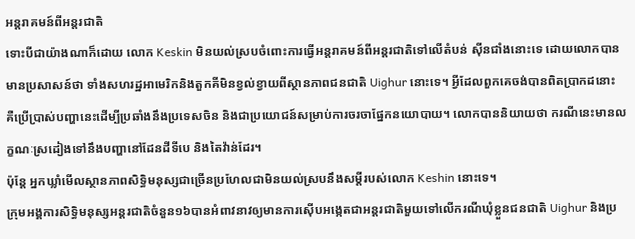អន្តរាគមន៍ពីអន្តរជាតិ
ទោះបីជាយ៉ាងណាក៏ដោយ លោក Keskin មិនយល់ស្របចំពោះការធ្វើអន្តរាគមន៍ពីអន្តរជាតិទៅលើតំបន់ ស៊ីនជាំងនោះទេ ដោយលោកបានមានប្រសាសន៍ថា ទាំងសហរដ្ឋអាមេរិកនិងតួកគីមិនខ្វល់ខ្វាយពីស្ថានភាពជនជាតិ Uighur នោះទេ។ អ្វីដែលពួកគេចង់បានពិតប្រាកដនោះ គឺប្រើប្រាស់បញ្ហានេះដើម្បីប្រឆាំងនឹងប្រទេសចិន និងជាប្រយោជន៍សម្រាប់ការចរចាផ្នែកនយោបាយ។ លោកបាននិយាយថា ករណីនេះមានលក្ខណៈស្រដៀងទៅនឹងបញ្ហានៅដែនដីទីបេ និងតៃវ៉ាន់ដែរ។
ប៉ុន្តែ អ្នកឃ្លាំមើលស្ថានភាពសិទ្ធិមនុស្សជាច្រើនប្រហែលជាមិនយល់ស្របនឹងសម្តីរបស់លោក Keshin នោះទេ។
ក្រុមអង្គការសិទ្ធិមនុស្សអន្តរជាតិចំនួន១៦បានអំពាវនាវឲ្យមានការស៊ើបអង្កេតជាអន្តរជាតិមួយទៅលើករណីឃុំខ្លួនជនជាតិ Uighur និងប្រ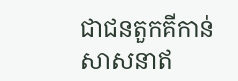ជាជនតួកគីកាន់សាសនាឥ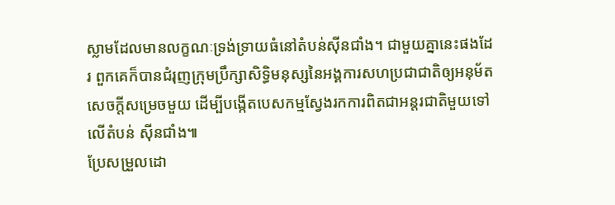ស្លាមដែលមានលក្ខណៈទ្រង់ទ្រាយធំនៅតំបន់ស៊ីនជាំង។ ជាមួយគ្នានេះផងដែរ ពួកគេក៏បានជំរុញក្រុមប្រឹក្សាសិទ្ធិមនុស្សនៃអង្គការសហប្រជាជាតិឲ្យអនុម័តសេចក្តីសម្រេចមួយ ដើម្បីបង្កើតបេសកម្មស្វែងរកការពិតជាអន្តរជាតិមួយទៅលើតំបន់ ស៊ីនជាំង៕
ប្រែសម្រួលដោ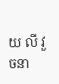យ លី វួចនា